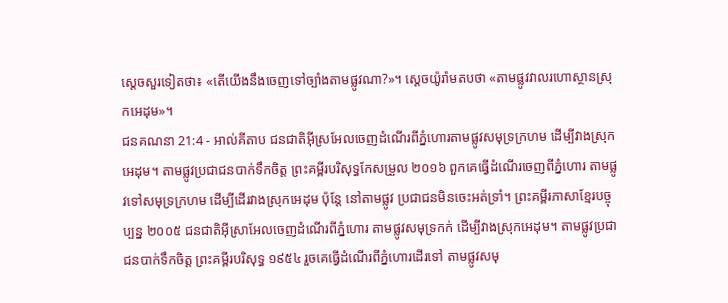ស្តេចសួរទៀតថា៖ «តើយើងនឹងចេញទៅច្បាំងតាមផ្លូវណា?»។ ស្តេចយ៉ូរ៉ាមតបថា «តាមផ្លូវវាលរហោស្ថានស្រុកអេដុម»។
ជនគណនា 21:4 - អាល់គីតាប ជនជាតិអ៊ីស្រអែលចេញដំណើរពីភ្នំហោរតាមផ្លូវសមុទ្រក្រហម ដើម្បីវាងស្រុកអេដុម។ តាមផ្លូវប្រជាជនបាក់ទឹកចិត្ត ព្រះគម្ពីរបរិសុទ្ធកែសម្រួល ២០១៦ ពួកគេធ្វើដំណើរចេញពីភ្នំហោរ តាមផ្លូវទៅសមុទ្រក្រហម ដើម្បីដើរវាងស្រុកអេដុម ប៉ុន្តែ នៅតាមផ្លូវ ប្រជាជនមិនចេះអត់ទ្រាំ។ ព្រះគម្ពីរភាសាខ្មែរបច្ចុប្បន្ន ២០០៥ ជនជាតិអ៊ីស្រាអែលចេញដំណើរពីភ្នំហោរ តាមផ្លូវសមុទ្រកក់ ដើម្បីវាងស្រុកអេដុម។ តាមផ្លូវប្រជាជនបាក់ទឹកចិត្ត ព្រះគម្ពីរបរិសុទ្ធ ១៩៥៤ រួចគេធ្វើដំណើរពីភ្នំហោរដើរទៅ តាមផ្លូវសមុ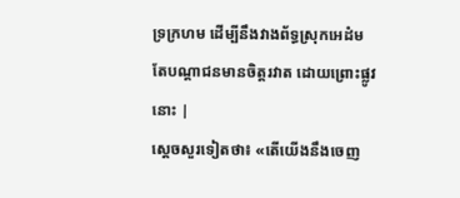ទ្រក្រហម ដើម្បីនឹងវាងព័ទ្ធស្រុកអេដំម តែបណ្តាជនមានចិត្តរវាត ដោយព្រោះផ្លូវនោះ |
ស្តេចសួរទៀតថា៖ «តើយើងនឹងចេញ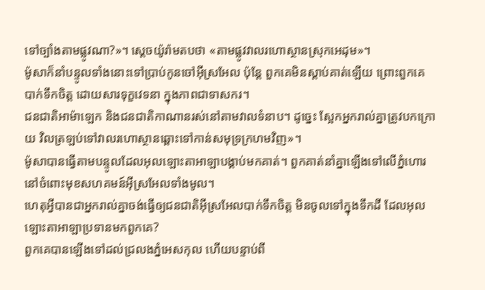ទៅច្បាំងតាមផ្លូវណា?»។ ស្តេចយ៉ូរ៉ាមតបថា «តាមផ្លូវវាលរហោស្ថានស្រុកអេដុម»។
ម៉ូសាក៏នាំបន្ទូលទាំងនោះទៅប្រាប់កូនចៅអ៊ីស្រអែល ប៉ុន្តែ ពួកគេមិនស្តាប់គាត់ឡើយ ព្រោះពួកគេបាក់ទឹកចិត្ត ដោយសារទុក្ខវេទនា ក្នុងភាពជាទាសករ។
ជនជាតិអាម៉ាឡេក និងជនជាតិកាណានរស់នៅតាមវាលទំនាប។ ដូច្នេះ ស្អែកអ្នករាល់គ្នាត្រូវបកក្រោយ វិលត្រឡប់ទៅវាលរហោស្ថានឆ្ពោះទៅកាន់សមុទ្រក្រហមវិញ»។
ម៉ូសាបានធ្វើតាមបន្ទូលដែលអុលឡោះតាអាឡាបង្គាប់មកគាត់។ ពួកគាត់នាំគ្នាឡើងទៅលើភ្នំហោរនៅចំពោះមុខសហគមន៍អ៊ីស្រអែលទាំងមូល។
ហេតុអ្វីបានជាអ្នករាល់គ្នាចង់ធ្វើឲ្យជនជាតិអ៊ីស្រអែលបាក់ទឹកចិត្ត មិនចូលទៅក្នុងទឹកដី ដែលអុលឡោះតាអាឡាប្រទានមកពួកគេ?
ពួកគេបានឡើងទៅដល់ជ្រលងភ្នំអេសកុល ហើយបន្ទាប់ពី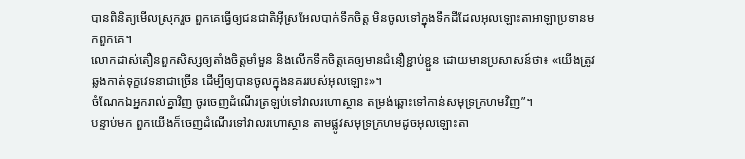បានពិនិត្យមើលស្រុករួច ពួកគេធ្វើឲ្យជនជាតិអ៊ីស្រអែលបាក់ទឹកចិត្ត មិនចូលទៅក្នុងទឹកដីដែលអុលឡោះតាអាឡាប្រទានមកពួកគេ។
លោកដាស់តឿនពួកសិស្សឲ្យតាំងចិត្ដមាំមួន និងលើកទឹកចិត្ដគេឲ្យមានជំនឿខ្ជាប់ខ្ជួន ដោយមានប្រសាសន៍ថា៖ «យើងត្រូវឆ្លងកាត់ទុក្ខវេទនាជាច្រើន ដើម្បីឲ្យបានចូលក្នុងនគររបស់អុលឡោះ»។
ចំណែកឯអ្នករាល់គ្នាវិញ ចូរចេញដំណើរត្រឡប់ទៅវាលរហោស្ថាន តម្រង់ឆ្ពោះទៅកាន់សមុទ្រក្រហមវិញ”។
បន្ទាប់មក ពួកយើងក៏ចេញដំណើរទៅវាលរហោស្ថាន តាមផ្លូវសមុទ្រក្រហមដូចអុលឡោះតា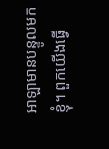អាឡាមានបន្ទូលមកខ្ញុំ។ ពួកយើងធ្វើ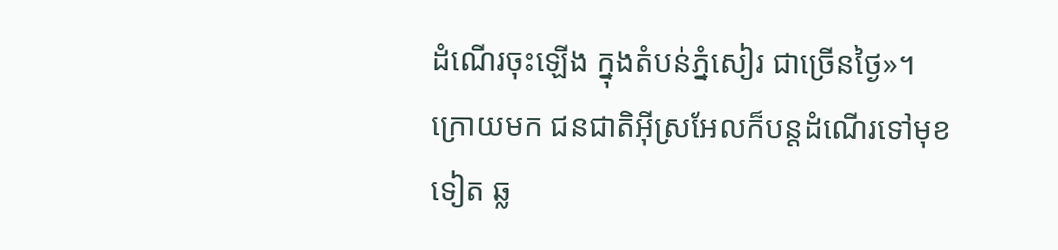ដំណើរចុះឡើង ក្នុងតំបន់ភ្នំសៀរ ជាច្រើនថ្ងៃ»។
ក្រោយមក ជនជាតិអ៊ីស្រអែលក៏បន្តដំណើរទៅមុខទៀត ឆ្ល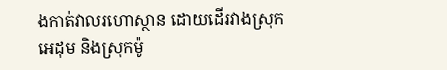ងកាត់វាលរហោស្ថាន ដោយដើរវាងស្រុកអេដុម និងស្រុកម៉ូ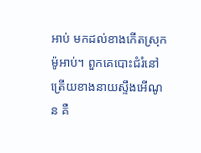អាប់ មកដល់ខាងកើតស្រុកម៉ូអាប់។ ពួកគេបោះជំរំនៅត្រើយខាងនាយស្ទឹងអើណូន គឺ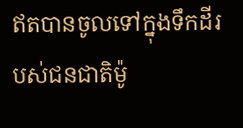ឥតបានចូលទៅក្នុងទឹកដីរបស់ជនជាតិម៉ូ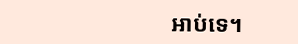អាប់ទេ។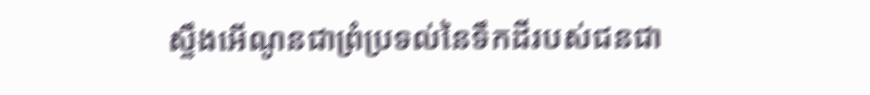ស្ទឹងអើណូនជាព្រំប្រទល់នៃទឹកដីរបស់ជនជា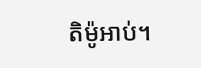តិម៉ូអាប់។